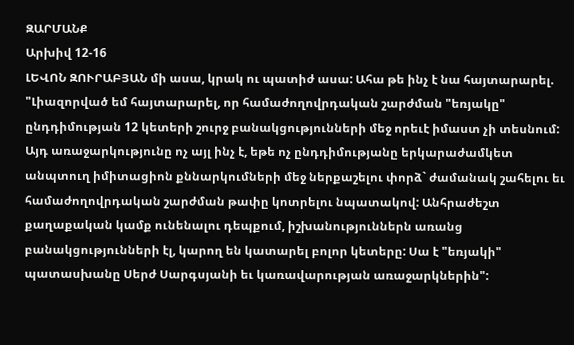ԶԱՐՄԱՆՔ
Արխիվ 12-16
ԼԵՎՈՆ ԶՈՒՐԱԲՅԱՆ մի ասա, կրակ ու պատիժ ասա: Ահա թե ինչ է նա հայտարարել. "Լիազորված եմ հայտարարել, որ համաժողովրդական շարժման "եռյակը" ընդդիմության 12 կետերի շուրջ բանակցությունների մեջ որեւէ իմաստ չի տեսնում: Այդ առաջարկությունը ոչ այլ ինչ է, եթե ոչ ընդդիմությանը երկարաժամկետ անպտուղ իմիտացիոն քննարկումների մեջ ներքաշելու փորձ` ժամանակ շահելու եւ համաժողովրդական շարժման թափը կոտրելու նպատակով: Անհրաժեշտ քաղաքական կամք ունենալու դեպքում, իշխանություններն առանց բանակցությունների էլ, կարող են կատարել բոլոր կետերը: Սա է "եռյակի" պատասխանը Սերժ Սարգսյանի եւ կառավարության առաջարկներին":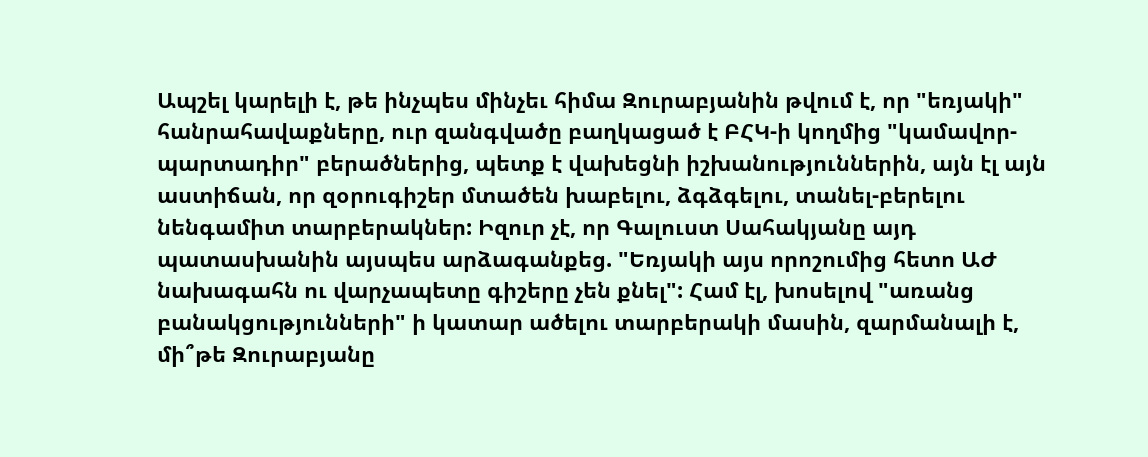Ապշել կարելի է, թե ինչպես մինչեւ հիմա Զուրաբյանին թվում է, որ "եռյակի" հանրահավաքները, ուր զանգվածը բաղկացած է ԲՀԿ-ի կողմից "կամավոր-պարտադիր" բերածներից, պետք է վախեցնի իշխանություններին, այն էլ այն աստիճան, որ զօրուգիշեր մտածեն խաբելու, ձգձգելու, տանել-բերելու նենգամիտ տարբերակներ: Իզուր չէ, որ Գալուստ Սահակյանը այդ պատասխանին այսպես արձագանքեց. "Եռյակի այս որոշումից հետո ԱԺ նախագահն ու վարչապետը գիշերը չեն քնել": Համ էլ, խոսելով "առանց բանակցությունների" ի կատար ածելու տարբերակի մասին, զարմանալի է, մի՞թե Զուրաբյանը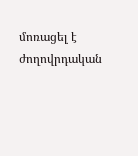մոռացել է ժողովրդական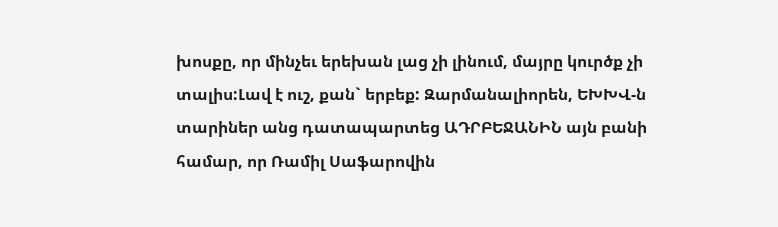խոսքը, որ մինչեւ երեխան լաց չի լինում, մայրը կուրծք չի տալիս:Լավ է ուշ, քան` երբեք: Զարմանալիորեն, ԵԽԽՎ-ն տարիներ անց դատապարտեց ԱԴՐԲԵՋԱՆԻՆ այն բանի համար, որ Ռամիլ Սաֆարովին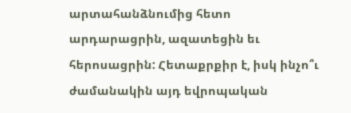արտահանձնումից հետո արդարացրին, ազատեցին եւ հերոսացրին: Հետաքրքիր է, իսկ ինչո՞ւ ժամանակին այդ եվրոպական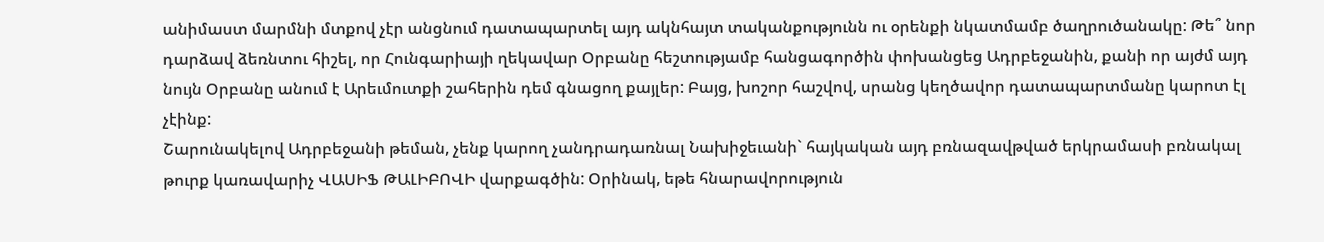անիմաստ մարմնի մտքով չէր անցնում դատապարտել այդ ակնհայտ տականքությունն ու օրենքի նկատմամբ ծաղրուծանակը: Թե՞ նոր դարձավ ձեռնտու հիշել, որ Հունգարիայի ղեկավար Օրբանը հեշտությամբ հանցագործին փոխանցեց Ադրբեջանին, քանի որ այժմ այդ նույն Օրբանը անում է Արեւմուտքի շահերին դեմ գնացող քայլեր: Բայց, խոշոր հաշվով, սրանց կեղծավոր դատապարտմանը կարոտ էլ չէինք:
Շարունակելով Ադրբեջանի թեման, չենք կարող չանդրադառնալ Նախիջեւանի` հայկական այդ բռնազավթված երկրամասի բռնակալ թուրք կառավարիչ ՎԱՍԻՖ ԹԱԼԻԲՈՎԻ վարքագծին: Օրինակ, եթե հնարավորություն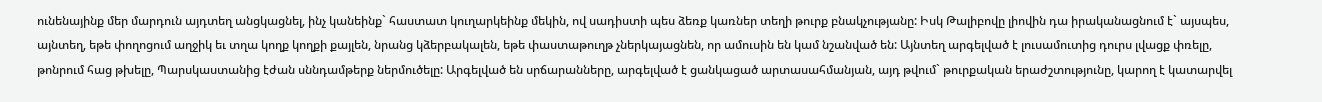ունենայինք մեր մարդուն այդտեղ անցկացնել, ինչ կանեինք` հաստատ կուղարկեինք մեկին, ով սադիստի պես ձեռք կառներ տեղի թուրք բնակչությանը: Իսկ Թալիբովը լիովին դա իրականացնում է` այսպես, այնտեղ, եթե փողոցում աղջիկ եւ տղա կողք կողքի քայլեն, նրանց կձերբակալեն, եթե փաստաթուղթ չներկայացնեն, որ ամուսին են կամ նշանված են: Այնտեղ արգելված է լուսամուտից դուրս լվացք փռելը, թոնրում հաց թխելը, Պարսկաստանից էժան սննդամթերք ներմուծելը: Արգելված են սրճարանները, արգելված է ցանկացած արտասահմանյան, այդ թվում` թուրքական երաժշտությունը, կարող է կատարվել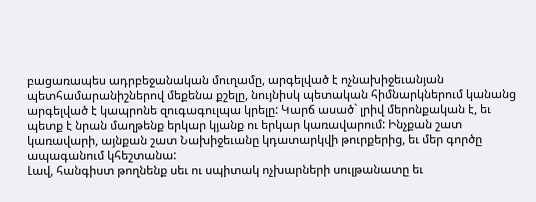բացառապես ադրբեջանական մուղամը, արգելված է ոչնախիջեւանյան պետհամարանիշներով մեքենա քշելը, նույնիսկ պետական հիմնարկներում կանանց արգելված է կապրոնե զուգագուլպա կրելը: Կարճ ասած` լրիվ մերոնքական է, եւ պետք է նրան մաղթենք երկար կյանք ու երկար կառավարում: Ինչքան շատ կառավարի, այնքան շատ Նախիջեւանը կդատարկվի թուրքերից, եւ մեր գործը ապագանում կհեշտանա:
Լավ, հանգիստ թողնենք սեւ ու սպիտակ ոչխարների սուլթանատը եւ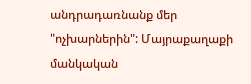անդրադառնանք մեր "ոչխարներին": Մայրաքաղաքի մանկական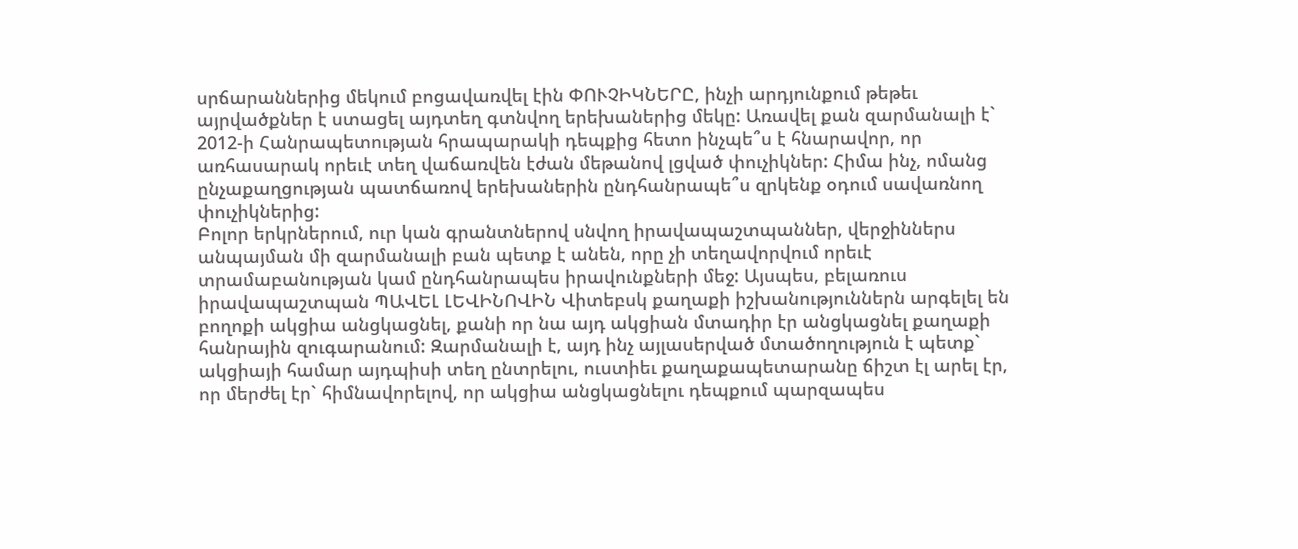սրճարաններից մեկում բոցավառվել էին ՓՈՒՉԻԿՆԵՐԸ, ինչի արդյունքում թեթեւ այրվածքներ է ստացել այդտեղ գտնվող երեխաներից մեկը: Առավել քան զարմանալի է` 2012-ի Հանրապետության հրապարակի դեպքից հետո ինչպե՞ս է հնարավոր, որ առհասարակ որեւէ տեղ վաճառվեն էժան մեթանով լցված փուչիկներ: Հիմա ինչ, ոմանց ընչաքաղցության պատճառով երեխաներին ընդհանրապե՞ս զրկենք օդում սավառնող փուչիկներից:
Բոլոր երկրներում, ուր կան գրանտներով սնվող իրավապաշտպաններ, վերջիններս անպայման մի զարմանալի բան պետք է անեն, որը չի տեղավորվում որեւէ տրամաբանության կամ ընդհանրապես իրավունքների մեջ: Այսպես, բելառուս իրավապաշտպան ՊԱՎԵԼ ԼԵՎԻՆՈՎԻՆ Վիտեբսկ քաղաքի իշխանություններն արգելել են բողոքի ակցիա անցկացնել, քանի որ նա այդ ակցիան մտադիր էր անցկացնել քաղաքի հանրային զուգարանում: Զարմանալի է, այդ ինչ այլասերված մտածողություն է պետք` ակցիայի համար այդպիսի տեղ ընտրելու, ուստիեւ քաղաքապետարանը ճիշտ էլ արել էր, որ մերժել էր` հիմնավորելով, որ ակցիա անցկացնելու դեպքում պարզապես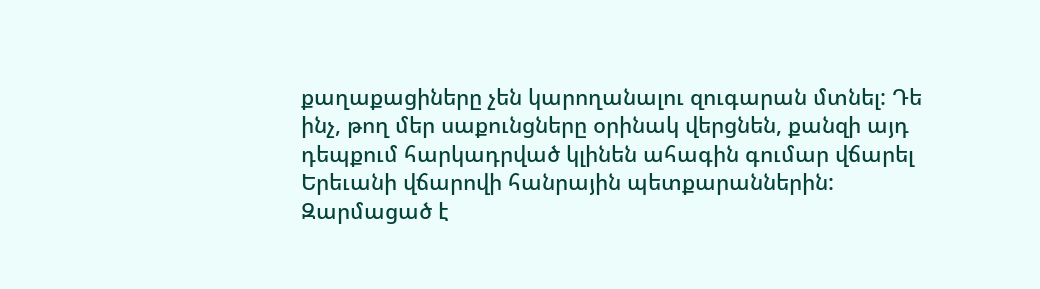քաղաքացիները չեն կարողանալու զուգարան մտնել: Դե ինչ, թող մեր սաքունցները օրինակ վերցնեն, քանզի այդ դեպքում հարկադրված կլինեն ահագին գումար վճարել Երեւանի վճարովի հանրային պետքարաններին:
Զարմացած է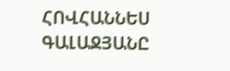ՀՈՎՀԱՆՆԵՍ ԳԱԼԱՋՅԱՆԸ